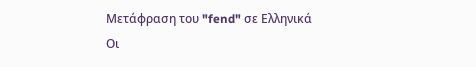Μετάφραση του "fend" σε Ελληνικά
Οι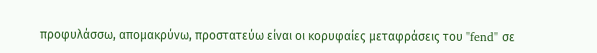προφυλάσσω, απομακρύνω, προστατεύω είναι οι κορυφαίες μεταφράσεις του "fend" σε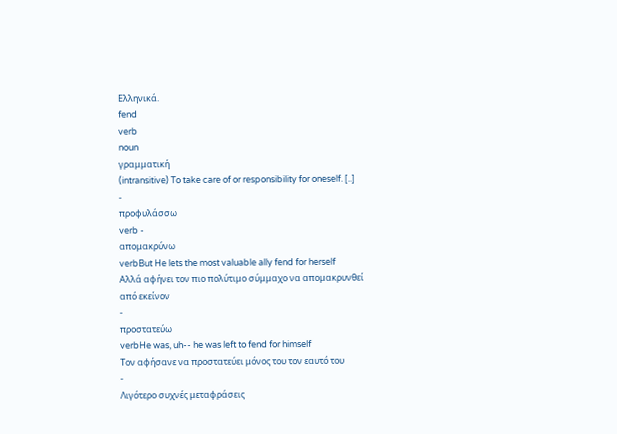Ελληνικά.
fend
verb
noun
γραμματική
(intransitive) To take care of or responsibility for oneself. [..]
-
προφυλάσσω
verb -
απομακρύνω
verbBut He lets the most valuable ally fend for herself
Αλλά αφήνει τον πιο πολύτιμο σύμμαχο να απομακρυνθεί από εκείνον
-
προστατεύω
verbHe was, uh-- he was left to fend for himself
Τον αφήσανε να προστατεύει μόνος του τον εαυτό του
-
Λιγότερο συχνές μεταφράσεις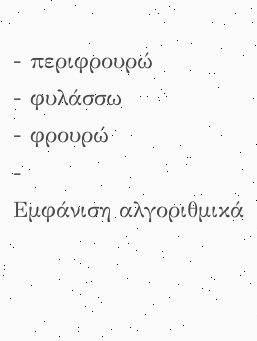- περιφρουρώ
- φυλάσσω
- φρουρώ
-
Εμφάνιση αλγοριθμικά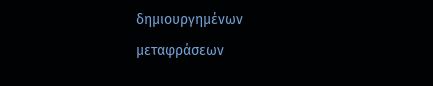δημιουργημένων μεταφράσεων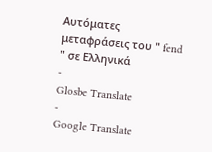Αυτόματες μεταφράσεις του " fend " σε Ελληνικά
-
Glosbe Translate
-
Google Translate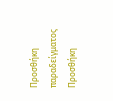Προσθήκη παραδείγματος
Προσθήκη